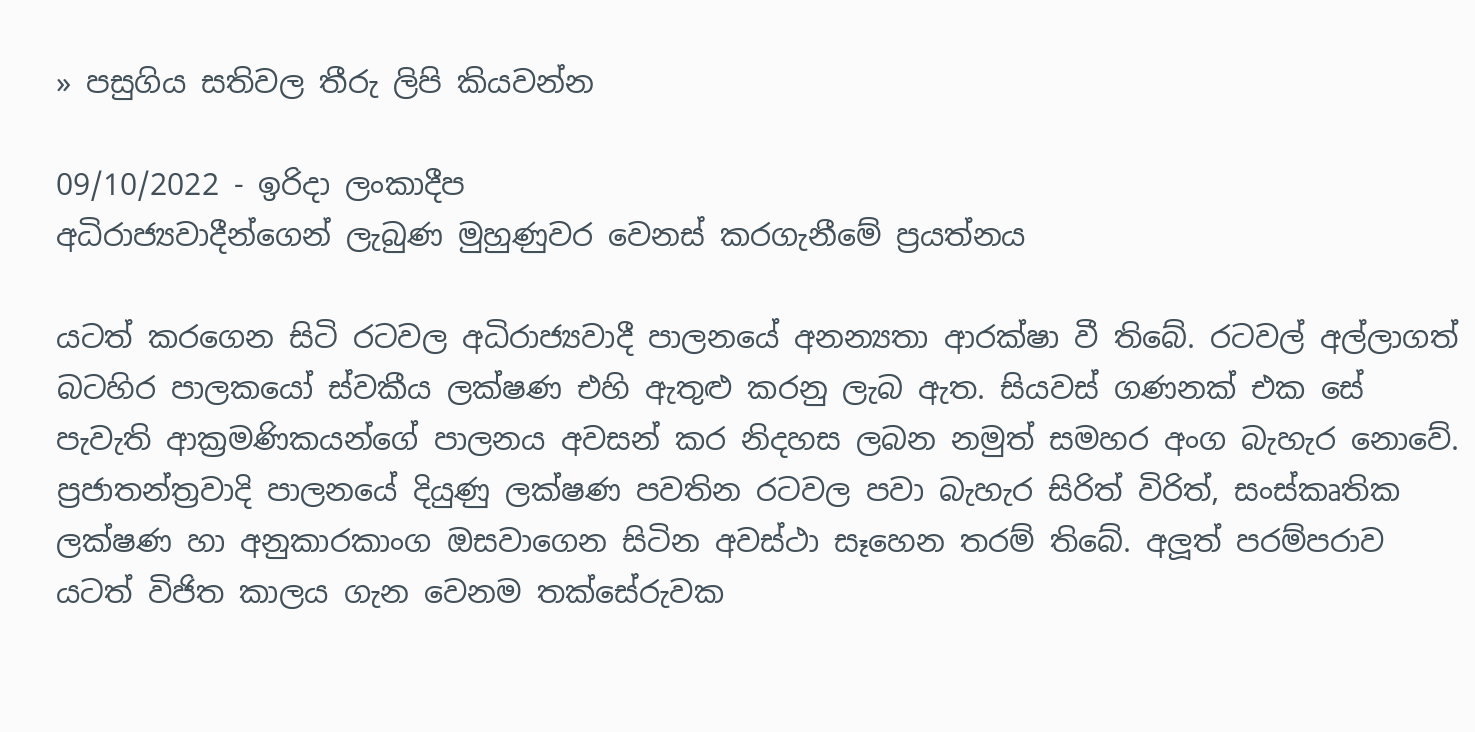» පසුගිය සතිවල තීරු ලිපි කියවන්න

09/10/2022 - ඉරිදා ලංකාදීප
අධිරාජ්‍යවාදීන්ගෙන් ලැබුණ මුහුණුවර වෙනස් කරගැනීමේ ප්‍රයත්නය

යටත් කරගෙන සිටි රටවල අධිරාජ්‍යවාදී පාලනයේ අනන්‍යතා ආරක්ෂා වී තිබේ. රටවල් අල්ලාගත් බටහිර පාලකයෝ ස්වකීය ලක්ෂණ එහි ඇතුළු කරනු ලැබ ඇත. සියවස් ගණනක් එක සේ පැවැති ආක්‍රමණිකයන්ගේ පාලනය අවසන් කර නිදහස ලබන නමුත් සමහර අංග බැහැර නොවේ. ප්‍රජාතන්ත්‍රවාදි පාලනයේ දියුණු ලක්ෂණ පවතින රටවල පවා බැහැර සිරිත් විරිත්, සංස්කෘතික ලක්ෂණ හා අනුකාරකාංග ඔසවාගෙන සිටින අවස්ථා සෑහෙන තරම් තිබේ. අලූත් පරම්පරාව යටත් විජිත කාලය ගැන වෙනම තක්සේරුවක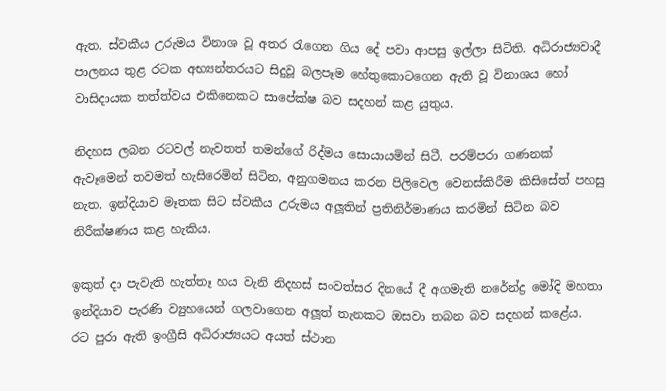ඇත. ස්වකීය උරුමය විනාශ වූ අතර රැගෙන ගිය දේ පවා ආපසු ඉල්ලා සිටිති. අධිරාජ්‍යවාදී පාලනය තුළ රටක අභ්‍යන්තරයට සිදුවූ බලපෑම හේතුකොටගෙන ඇති වූ විනාශය හෝ වාසිදායක තත්ත්වය එකිනෙකට සාපේක්ෂ බව සදහන් කළ යුතුය.

නිදහස ලබන රටවල් නැවතත් තමන්ගේ රිද්මය සොයායමින් සිටී. පරම්පරා ගණනක් ඇවෑමෙන් තවමත් හැසිරෙමින් සිටින, අනුගමනය කරන පිලිවෙල වෙනස්කිරීම කිසිසේත් පහසු නැත. ඉන්දියාව මෑතක සිට ස්වකීය උරුමය අලූතින් ප්‍රතිනිර්මාණය කරමින් සිටින බව නිරීක්ෂණය කළ හැකිය.

ඉකුත් දා පැවැති හැත්තෑ හය වැනි නිදහස් සංවත්සර දිනයේ දී අගමැති නරේන්ද්‍ර මෝදි මහතා ඉන්දියාව පැරණි ව්‍යුහයෙන් ගලවාගෙන අලූත් තැනකට ඔසවා තබන බව සදහන් කළේය. රට පුරා ඇති ඉංග්‍රීසි අධිරාජ්‍යයට අයත් ස්ථාන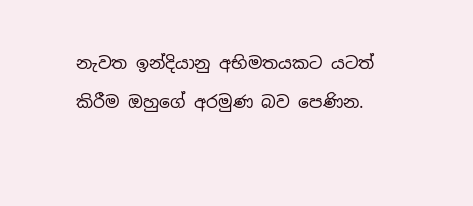නැවත ඉන්දියානු අභිමතයකට යටත් කිරීම ඔහුගේ අරමුණ බව පෙණින.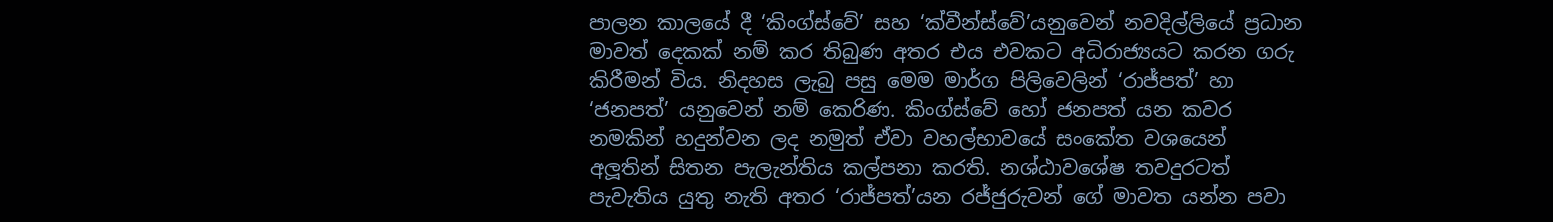පාලන කාලයේ දී ‘කිංග්ස්වේ’ සහ ‘ක්වීන්ස්වේ’යනුවෙන් නවදිල්ලියේ ප්‍රධාන මාවත් දෙකක් නම් කර තිබුණ අතර එය එවකට අධිරාජ්‍යයට කරන ගරු කිරීමන් විය. නිදහස ලැබු පසු මෙම මාර්ග පිලිවෙලින් ‘රාජ්පත්’ හා ‘ජනපත්’ යනුවෙන් නම් කෙරිණ. කිංග්ස්වේ හෝ ජනපත් යන කවර නමකින් හදුන්වන ලද නමුත් ඒවා වහල්භාවයේ සංකේත වශයෙන් අලූතින් සිතන පැලැන්තිය කල්පනා කරති. නශ්ඨාවශේෂ තවදුරටත් පැවැතිය යුතු නැති අතර ‘රාජ්පත්’යන රජ්ජුරුවන් ගේ මාවත යන්න පවා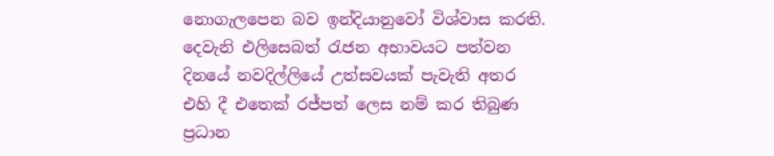නොගැලපෙන බව ඉන්දියානුවෝ විශ්වාස කරති. දෙවැනි එලිසෙබත් රැජන අභාවයට පත්වන දිනයේ නවදිල්ලියේ උත්සවයක් පැවැති අතර එහි දී එතෙක් රජ්පත් ලෙස නම් කර තිබුණ ප්‍රධාන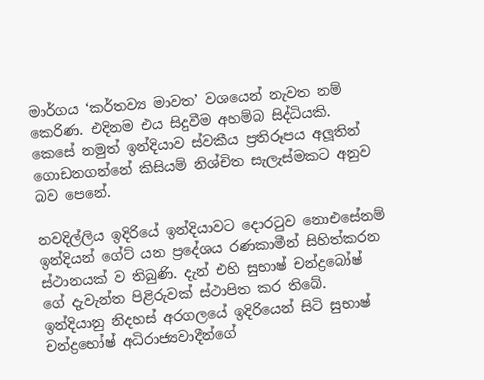මාර්ගය ‘කර්තව්‍ය මාවත’ වශයෙන් නැවත නම් කෙරිණ. එදිනම එය සිදුවීම අහම්බ සිද්ධියකි. කෙසේ නමුත් ඉන්දියාව ස්වකීය ප්‍රතිරූපය අලූතින් ගොඩනගන්නේ කිසියම් නිශ්චිත සැලැස්මකට අනුව බව පෙනේ.

නවදිල්ලිය ඉදිරියේ ඉන්දියාවට දොරටුව නොඑසේනම් ඉන්දියන් ගේට් යන ප්‍රදේශය රණකාමීන් සිහිත්කරන ස්ථානයක් ව තිබුණි. දැන් එහි සුභාෂ් චන්ද්‍රබෝෂ් ගේ දැවැන්ත පිළිරුවක් ස්ථාපිත කර තිබේ. ඉන්දියානු නිදහස් අරගලයේ ඉදිරියෙන් සිටි සුභාෂ් චන්ද්‍රභෝෂ් අධිරාජ්‍යවාදීන්ගේ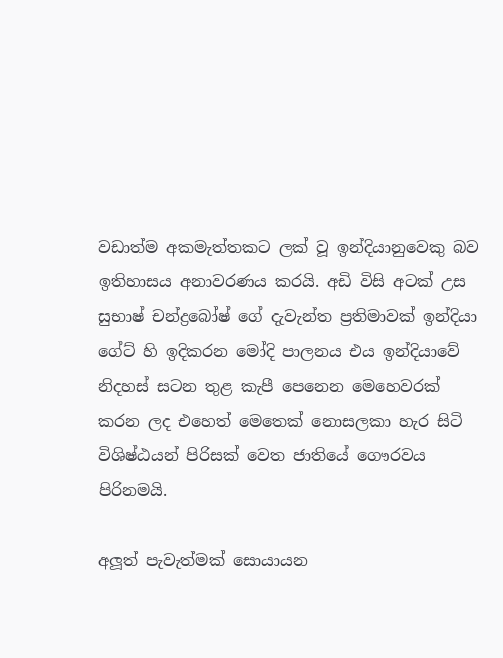වඩාත්ම අකමැත්තකට ලක් වූ ඉන්දියානුවෙකු බව ඉතිහාසය අනාවරණය කරයි. අඩි විසි අටක් උස සුභාෂ් චන්ද්‍රබෝෂ් ගේ දැවැන්ත ප්‍රතිමාවක් ඉන්දියා ගේට් හි ඉදිකරන මෝදි පාලනය එය ඉන්දියාවේ නිදහස් සටන තුළ කැපී පෙනෙන මෙහෙවරක් කරන ලද එහෙත් මෙතෙක් නොසලකා හැර සිටි විශිෂ්ඨයන් පිරිසක් වෙත ජාතියේ ගෞරවය පිරිනමයි.

අලූත් පැවැත්මක් සොයායන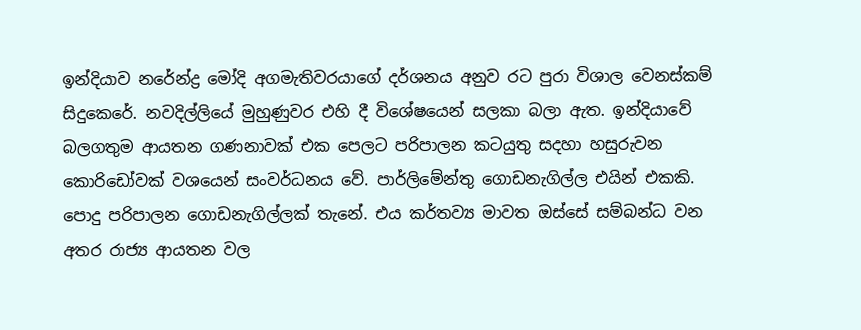ඉන්දියාව නරේන්ද්‍ර මෝදි අගමැතිවරයාගේ දර්ශනය අනුව රට පුරා විශාල වෙනස්කම් සිදුකෙරේ. නවදිල්ලියේ මුහුණුවර එහි දී විශේෂයෙන් සලකා බලා ඇත. ඉන්දියාවේ බලගතුම ආයතන ගණනාවක් එක පෙලට පරිපාලන කටයුතු සදහා හසුරුවන කොරිඩෝවක් වශයෙන් සංවර්ධනය වේ. පාර්ලිමේන්තු ගොඩනැගිල්ල එයින් එකකි. පොදු පරිපාලන ගොඩනැගිල්ලක් තැනේ. එය කර්තව්‍ය මාවත ඔස්සේ සම්බන්ධ වන අතර රාජ්‍ය ආයතන වල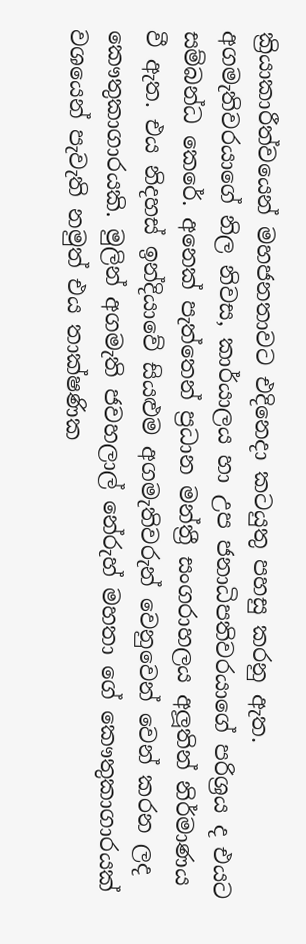ක්‍රියාකාරීත්වයෙන් මහජනතාවට එදිනෙදා කටයුතු පහසු කරනු ඇත. අගමැතිවරයාගේ නිල නිවස, කාර්යාලය හා උප ජනාධිපතිවරයාගේ පරිශ්‍රය ද එයට සම්බන්ධ කෙරේ. අනෙක් පැත්තෙන් ප්‍රධාන මන්ත්‍රී සංගරාහලය අලූතින් නිර්මාණය වී ඇත. එය නිදහස් ඉන්දියාවේ සියළුම අගමැතිවරුන් වෙනුවෙන් වෙන් කරන ලද කෞතුකාගාරයකි. මුලින් අගමැති ජවහලාල් නේරුහ් මහතා ගේ කෞතුකාගාරයක් වශයෙන් පැවැති නමුත් එය තාක්ෂණික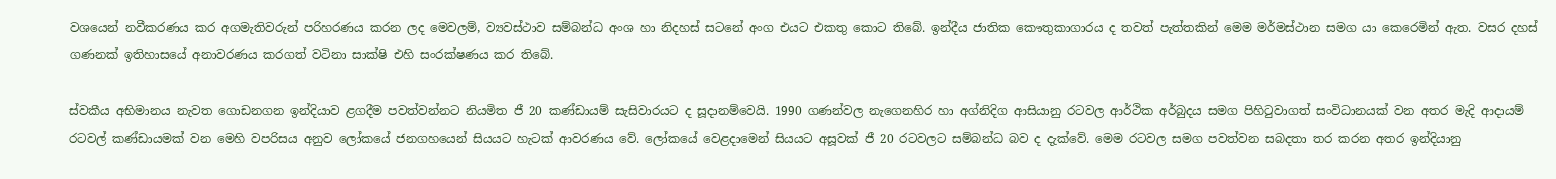වශයෙන් නවීකරණය කර අගමැතිවරුන් පරිහරණය කරන ලද මෙවලම්, ව්‍යවස්ථාව සම්බන්ධ අංශ හා නිදහස් සටනේ අංග එයට එකතු කොට තිබේ. ඉන්දීය ජාතික කෞතුකාගාරය ද තවත් පැත්තකින් මෙම මර්මස්ථාන සමග යා කෙරෙමින් ඇත. වසර දහස් ගණනක් ඉතිහාසයේ අනාවරණය කරගත් වටිනා සාක්ෂි එහි සංරක්ෂණය කර තිබේ.

ස්වකීය අභිමානය නැවත ගොඩනගන ඉන්දියාව ළගදීම පවත්වන්නට නියමිත ජී 20 කණ්ඩායම් සැසිවාරයට ද සූදානම්වෙයි. 1990 ගණන්වල නැගෙනහිර හා අග්නිදිග ආසියානු රටවල ආර්ථික අර්බුදය සමග පිහිටුවාගත් සංවිධානයක් වන අතර මැදි ආදායම් රටවල් කණ්ඩායමක් වන මෙහි වපරිසය අනුව ලෝකයේ ජනගහයෙන් සියයට හැටක් ආවරණය වේ. ලෝකයේ වෙළදාමෙන් සියයට අසූවක් ජී 20 රටවලට සම්බන්ධ බව ද දැක්වේ. මෙම රටවල සමග පවත්වන සබදතා තර කරන අතර ඉන්දියානු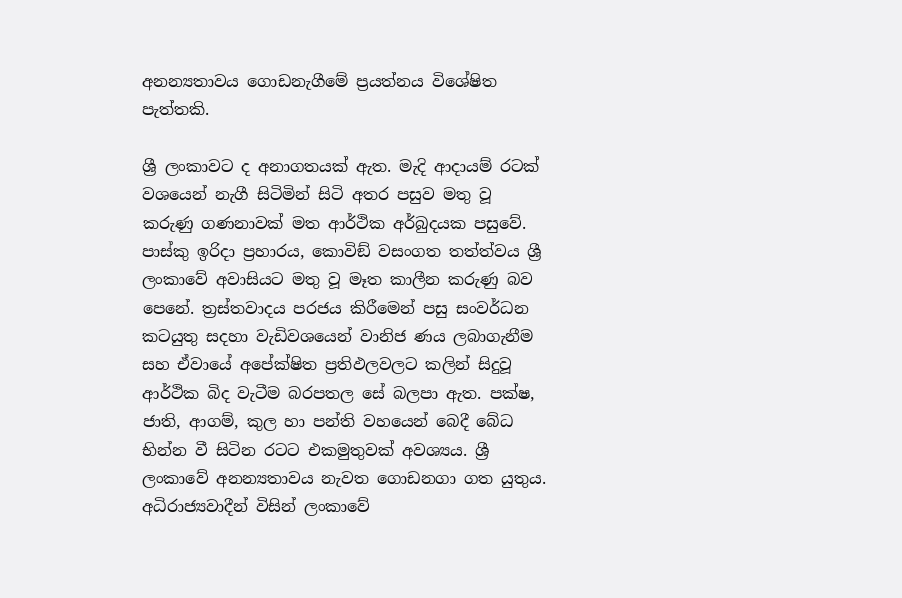අනන්‍යතාවය ගොඩනැගීමේ ප්‍රයත්නය විශේෂිත පැත්තකි.

ශ්‍රී ලංකාවට ද අනාගතයක් ඇත. මැදි ආදායම් රටක් වශයෙන් නැගී සිටිමින් සිටි අතර පසුව මතු වූ කරුණු ගණනාවක් මත ආර්ථික අර්බුදයක පසුවේ. පාස්කු ඉරිදා ප්‍රහාරය, කොවිඞ් වසංගත තත්ත්වය ශ්‍රී ලංකාවේ අවාසියට මතු වූ මෑත කාලීන කරුණු බව පෙනේ. ත්‍රස්තවාදය පරජය කිරීමෙන් පසු සංවර්ධන කටයුතු සදහා වැඩිවශයෙන් වානිජ ණය ලබාගැනීම සහ ඒවායේ අපේක්ෂිත ප්‍රතිඵලවලට කලින් සිදුවූ ආර්ථික බිද වැටීම බරපතල සේ බලපා ඇත. පක්ෂ, ජාති, ආගම්, කුල හා පන්ති වහයෙන් බෙදී බේධ භින්න වී සිටින රටට එකමුතුවක් අවශ්‍යය. ශ්‍රී ලංකාවේ අනන්‍යතාවය නැවත ගොඩනගා ගත යුතුය. අධිරාජ්‍යවාදීන් විසින් ලංකාවේ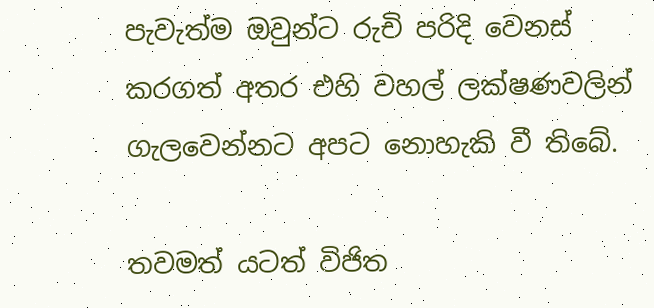පැවැත්ම ඔවුන්ට රුචි පරිදි වෙනස් කරගත් අතර එහි වහල් ලක්ෂණවලින් ගැලවෙන්නට අපට නොහැකි වී තිබේ.

තවමත් යටත් විජිත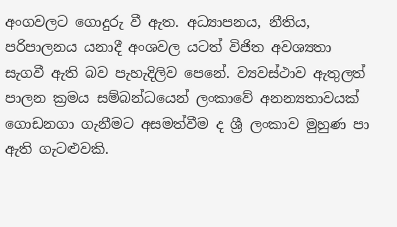අංගවලට ගොදුරු වී ඇත. අධ්‍යාපනය, නීතිය, පරිපාලනය යනාදී අංශවල යටත් විජිත අවශ්‍යතා සැගවී ඇති බව පැහැදිලිව පෙනේ. ව්‍යවස්ථාව ඇතුලත් පාලන ක්‍රමය සම්බන්ධයෙන් ලංකාවේ අනන්‍යතාවයක් ගොඩනගා ගැනීමට අසමත්වීම ද ශ්‍රී ලංකාව මුහුණ පා ඇති ගැටළුවකි.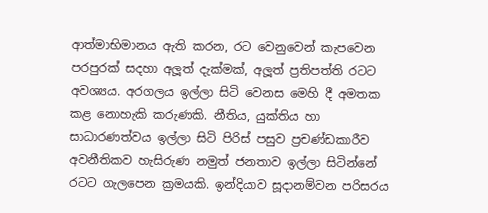ආත්මාභිමානය ඇති කරන, රට වෙනුවෙන් කැපවෙන පරපුරක් සදහා අලූත් දැක්මක්, අලූත් ප්‍රතිපත්ති රටට අවශ්‍යය. අරගලය ඉල්ලා සිටි වෙනස මෙහි දී අමතක කළ නොහැකි කරුණකි. නීතිය, යුක්තිය හා සාධාරණත්වය ඉල්ලා සිටි පිරිස් පසුව ප්‍රචණ්ඩකාරීව අවනීතිකව හැසිරුණ නමුත් ජනතාව ඉල්ලා සිටින්නේ රටට ගැලපෙන ක්‍රමයකි. ඉන්දියාව සූදානම්වන පරිසරය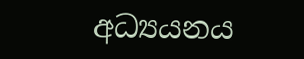අධ්‍යයනය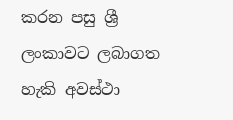කරන පසු ශ්‍රී ලංකාවට ලබාගත හැකි අවස්ථා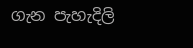ගැන පැහැදිලි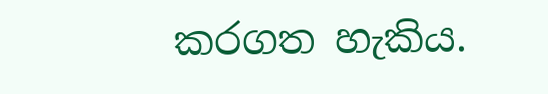කරගත හැකිය.